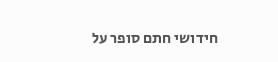חידושי חתם סופר על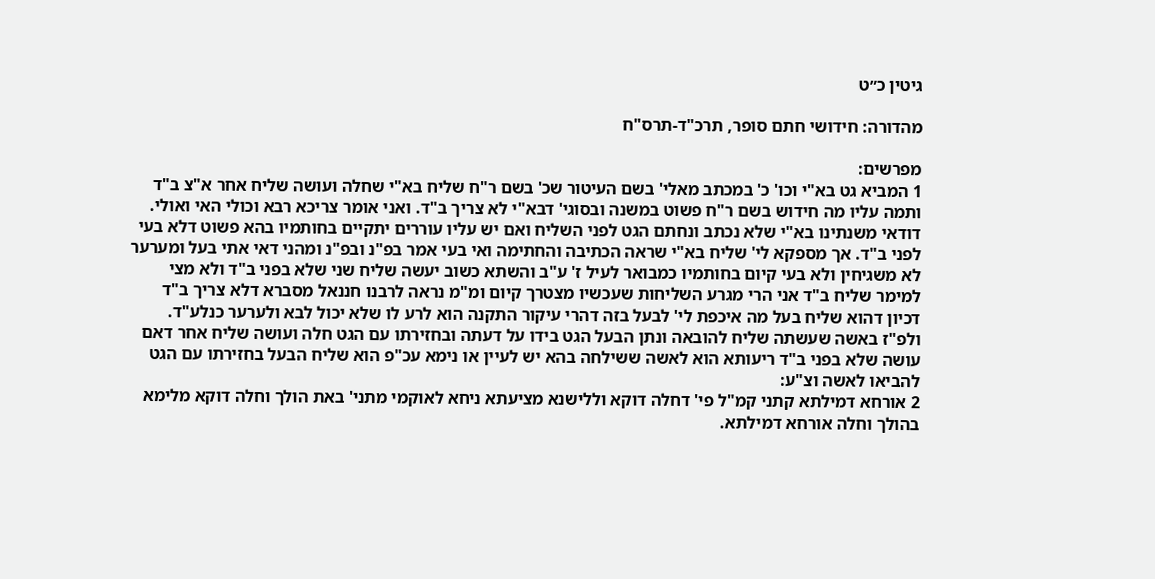גיטין כ״ט

מהדורה: חידושי חתם סופר, תרכ"ד-תרס"ח

מפרשים:
1 המביא גט בא"י וכו' כ' במכתב מאלי' בשם העיטור שכ' בשם ר"ח שליח בא"י שחלה ועושה שליח אחר א"צ ב"ד ותמה עליו מה חידוש בשם ר"ח פשוט במשנה ובסוגי' דבא"י לא צריך ב"ד. ואני אומר צריכא רבא וכולי האי ואולי. דודאי משנתינו בא"י שלא נכתב ונחתם הגט לפני השליח ואם יש עליו עוררים יתקיים בחותמיו בהא פשוט דלא בעי לפני ב"ד. אך מספקא לי' שליח בא"י שראה הכתיבה והחתימה ואי בעי אמר בפ"נ ובפ"נ ומהני דאי אתי בעל ומערער לא משגיחין ולא בעי קיום בחותמיו כמבואר לעיל ז' ע"ב והשתא כשוב יעשה שליח שני שלא בפני ב"ד ולא מצי למימר שליח ב"ד אני הרי מגרע השליחות שעכשיו מצטרך קיום ומ"מ נראה לרבנו חננאל מסברא דלא צריך ב"ד דכיון דהוא שליח בעל מה איכפת לי' לבעל בזה דהרי עיקור התקנה הוא לרע לו שלא יכול לבא ולערער כנלע"ד. ולפ"ז באשה שעשתה שליח להובאה ונתן הבעל הגט בידו על דעתה ובחזירתו עם הגט חלה ועושה שליח אחר דאם עושה שלא בפני ב"ד ריעותא הוא לאשה ששילחה בהא יש לעיין או נימא עכ"פ הוא שליח הבעל בחזירתו עם הגט להביאו לאשה וצ"ע:
2 אורחא דמילתא קתני קמ"ל פי' דחלה דוקא וללישנא מציעתא ניחא לאוקמי מתני' באת הולך וחלה דוקא מלימא בהולך וחלה אורחא דמילתא.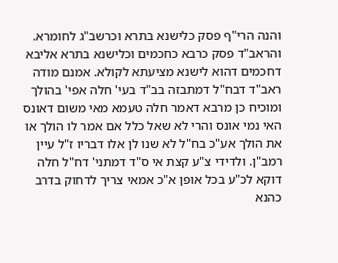והנה הרי"ף פסק כלישנא בתרא וכרשב"ג לחומרא. והראב"ד פסק כרבא כחכמים וכלישנא בתרא אליבא דחכמים דהוא לישנא מציעתא לקולא. אמנם מודה ראב"ד דבח"ל דמתבזה בב"ד בעי' חלה אפי' בהולך ומוכיח כן מרבא דאמר חלה טעמא מאי משום דאונס האי נמי אונס והרי לא שאל כלל אם אמר לו הולך או את הולך אע"כ בח"ל לא שנו לן אלו דבריו ז"ל עיין רמב"ן. ולדידי צ"ע קצת אי ס"ד דמתני' דח"ל חלה דוקא לכ"ע בכל אופן א"כ אמאי צריך לדחוק בדרב כהנא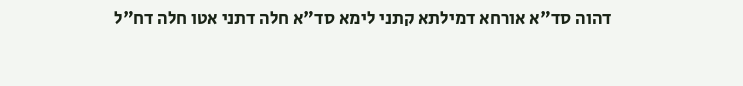דהוה סד"א אורחא דמילתא קתני לימא סד"א חלה דתני אטו חלה דח"ל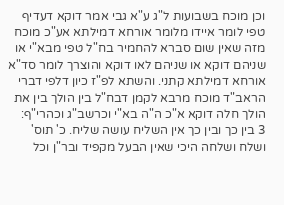וכן מוכח בשבועות ל"ג ע"א גבי אמר דוקא דעדיף טפי לומר איידו מלומר אורחא דמילתא אע"כ מוכח מזה שאין שום סברא להחמיר בח"ל טפי מבא"י או שניהם דוקא או שניהם לאו דוקא והוצרך לומר סד"א אורחא דמילתא קתני. והשתא לפ"ז כיון דלפי דברי הראב"ד מוכח מרבא לקמן דבח"ל בין הולך בין את הולך חלה דוקא א"כ ה"ה בא"י וכרשב"ג וכהרי"ף:
3 בין כך ובין כך אין השליח עושה שליח. כ' תוס' ושלח ושלחה היכי שאין הבעל מקפיד ובר"ן וכל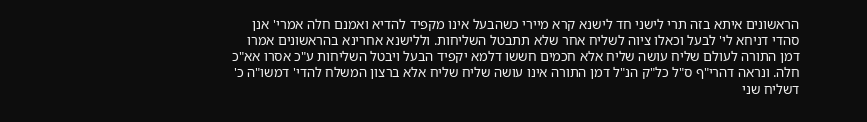הראשונים איתא בזה תרי לישני חד לישנא קרא מיירי כשהבעל אינו מקפיד להדיא ואמנם חלה אמרי' אנן סהדי דניחא לי' לבעל וכאלו ציוה לשליח אחר שלא תתבטל השליחות. וללישנא אחרינא בהראשונים אמרו דמן התורה לעולם שליח עושה שליח אלא חכמים חששו דלמא יקפיד הבעל ויבטל השליחות ע"כ אסרו אא"כ חלה. ונראה דהרי"ף ס"ל כל"ק הנ"ל דמן התורה אינו עושה שליח שליח אלא ברצון המשלח להדי' דמשו"ה כ' דשליח שני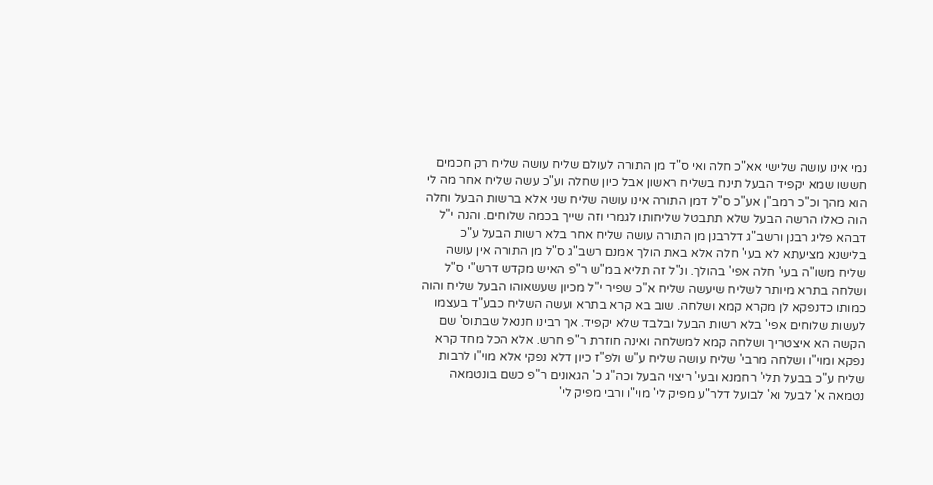נמי אינו עושה שלישי אא"כ חלה ואי ס"ד מן התורה לעולם שליח עושה שליח רק חכמים חששו שמא יקפיד הבעל תינח בשליח ראשון אבל כיון שחלה וע"כ עשה שליח אחר מה לי הוא מהך וכ"כ רמב"ן אע"כ ס"ל דמן התורה אינו עושה שליח שני אלא ברשות הבעל וחלה הוה כאלו הרשה הבעל שלא תתבטל שליחותו לגמרי וזה שייך בכמה שלוחים. והנה י"ל דבהא פליג רבנן ורשב"ג דלרבנן מן התורה עושה שליח אחר בלא רשות הבעל ע"כ בלישנא מציעתא לא בעי' חלה אלא באת הולך אמנם רשב"ג ס"ל מן התורה אין עושה שליח משו"ה בעי' חלה אפי' בהולך. ונ"ל זה תליא במ"ש ר"פ האיש מקדש דרש"י ס"ל ושלחה בתרא מיותר לשליח שיעשה שליח א"כ שפיר י"ל מכיון שעשאוהו הבעל שליח והוה כמותו כדנפקא לן מקרא קמא ושלחה. שוב בא קרא בתרא ועשה השליח כבע"ד בעצמו לעשות שלוחים אפי' בלא רשות הבעל ובלבד שלא יקפיד. אך רבינו חננאל שבתוס' שם הקשה הא איצטריך ושלחה קמא למשלחה ואינה חוזרת ר"פ חרש. אלא הכל מחד קרא נפקא ומוי"ו ושלחה מרבי' שליח עושה שליח ע"ש ולפ"ז כיון דלא נפקי אלא מוי"ו לרבות שליח ע"כ בבעל תלי' רחמנא ובעי' ריצוי הבעל וכה"ג כ' הגאונים ר"פ כשם בונטמאה נטמאה א' לבעל וא' לבועל דלר"ע מפיק לי' מוי"ו ורבי מפיק לי'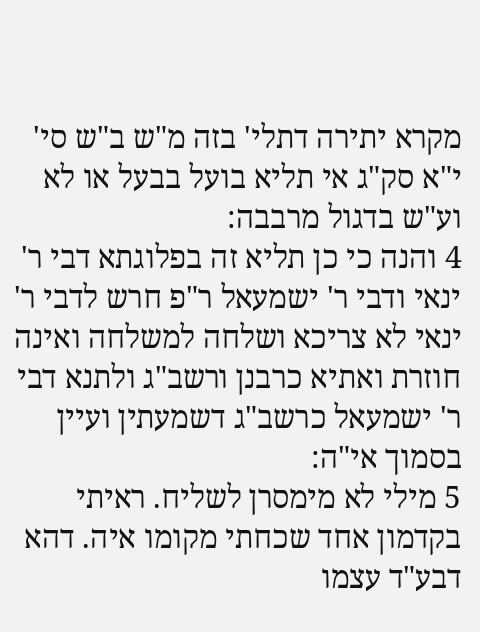מקרא יתירה דתלי' בזה מ"ש ב"ש סי' י"א סק"ג אי תליא בועל בבעל או לא וע"ש בדגול מרבבה:
4 והנה כי כן תליא זה בפלוגתא דבי ר' ינאי ודבי ר' ישמעאל ר"פ חרש לדבי ר' ינאי לא צריכא ושלחה למשלחה ואינה חוזרת ואתיא כרבנן ורשב"ג ולתנא דבי ר' ישמעאל כרשב"ג דשמעתין ועיין בסמוך אי"ה:
5 מילי לא מימסרן לשליח. ראיתי בקדמון אחד שכחתי מקומו איה. דהא דבע"ד עצמו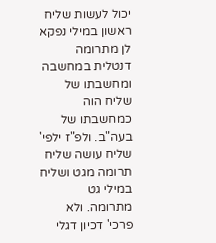יכול לעשות שליח ראשון במילי נפקא לן מתרומה דנטלית במחשבה ומחשבתו של שליח הוה כמחשבתו של בעה"ב. ולפ"ז ילפי' שליח עושה שליח תרומה מגט ושליח במילי גט מתרומה. ולא פרכי' דכיון דגלי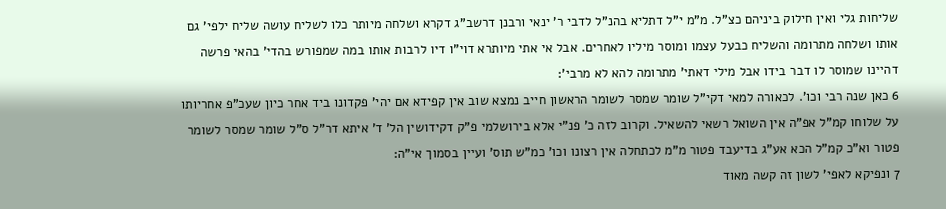שליחות גלי ואין חילוק ביניהם כצ"ל. מ"מ י"ל דתליא בהנ"ל לדבי ר' ינאי ורבנן דרשב"ג דקרא ושלחה מיותר כלו לשליח עושה שליח ילפי' גם אותו ושלחה מתרומה והשליח כבעל עצמו ומוסר מיליו לאחרים. אבל אי אתי מיותרא דוי"ו דיו לרבות אותו במה שמפורש בהדי' בהאי פרשה דהיינו שמוסר לו דבר בידו אבל מילי דאתי' מתרומה להא לא מרבי':
6 כאן שנה רבי וכו'. לכאורה למאי דקי"ל שומר שמסר לשומר הראשון חייב נמצא שוב אין קפידא אם יהי' פקדונו ביד אחר כיון שעכ"פ אחריותו על שלוחו קמ"ל אפ"ה אין השואל רשאי להשאיל. וקרוב לזה כ' פנ"י אלא בירושלמי פ"ק דקידושין הל' ד' איתא דר"ל ס"ל שומר שמסר לשומר פטור וא"כ קמ"ל הכא אע"ג בדיעבד פטור מ"מ לכתחלה אין רצונו וכו' כמ"ש תוס' ועיין בסמוך אי"ה:
7 ונפיקא לאפי' לשון זה קשה מאוד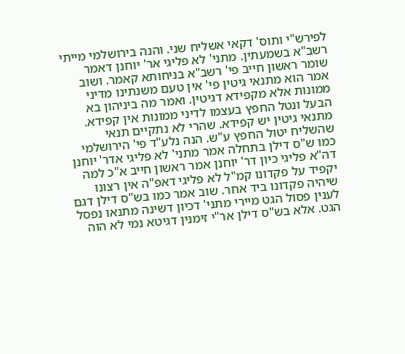לפירש"י ותוס' דקאי אשליח שני. והנה בירושלמי מייתי רשב"א בשמעתין. מתני' לא פליגי אר' יוחנן דאמר שומר ראשון חייב פי' רשב"א בניחותא קאמר. ושוב אמר הוא מתנאי גיטין פי' אין טעם משנתינו מדיני ממונות אלא מקפידא דגיטין. ואמר מה ביניהון בא הבעל ונטל החפץ בעצמו לדיני ממונות אין קפידא. מתנאי גיטין יש קפידא. שהרי לא נתקיים תנאי שהשליח יטול החפץ ע"ש. הנה נלע"ד פי' הירושלמי כמו ש"ס דילן בתחלה אמר מתני' לא פליגי אדר' יוחנן דה"א פליגי כיון דר' יוחנן אמר ראשון חייב א"כ למה יקפיד על פקדונו קמ"ל לא פליגי דאפ"ה אין רצונו שיהיה פקדונו ביד אחר. שוב אמר כמו בש"ס דילן דגם לענין פסול הגט מיירי מתני' דכיון דשינה מתנאו נפסל הגט. אלא בש"ס דילן אר"י זימנין דגיטא נמי לא הוה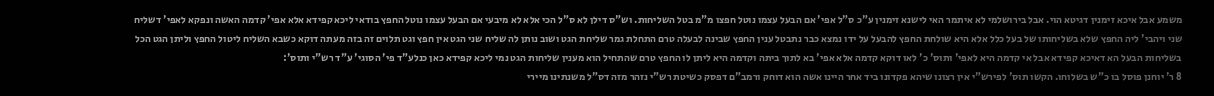משמע אבל איכא זימנין דגיטא הוי. אבל בירושלמי לא איתמר האי לישנא זימנין ע"כ ס"ל אפי' אם הבעל עצמו נוטל חפצו מ"מ בטל השליחות. וש"ס דילן לא ס"ל הכי אלא לא מיבעי אם הבעל עצמו נוטל החפץ בודאי ליכא קפידא אלא אפי' קדמה האשה ונפקא לאפי' דשליח שני ויהבי' ליה החפץ שלא בשליחותו של בעל כלל אלא היא שולחת החפץ להבעל על ידו נמצא כבר נתבטל ענין החפץ שבינה לבעלה טרם התחלת גמר שליחת הגט ושוב נותן לה שליח שני הגט אין חפץ וגט תלוים זה בזה מעתה דוקא כשבא השליח ליטול החפץ וליתן הגט הכל בשליחות הבעל הא דאיכא קפידא אבל אי קדמה היא לאפי' ותוס' כ' לאו דוקא קדמה אלא אפי' בא לתוך ביתה וקדמה היא ליתן לו החפץ טרם שהתחיל הוא מענין שליחות הגט נמי ליכא קפידא כאן כנלע"ד פי' הסוגי' ע"ד רש"י ותוס':
8 ר' יוחנן פוסל בו כ"ש בשלוחו. הקשו תוס' לפירש"י אין רצונו שיהא פקדונו ביד אחר היינו אשה הוא דוחק ורמב"ם דפסק כשיטת רש"י נזהר מזה דס"ל משנתינו מיירי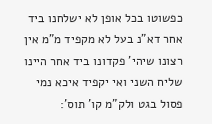כפשוטו בכל אופן לא ישלחנו ביד אחר דא"נ בעל לא מקפיד מ"מ אין רצונו שיהי' פקדונו ביד אחר היינו שליח השני ואי יקפיד איכא נמי פסול בגט ולק"מ קו' תוס':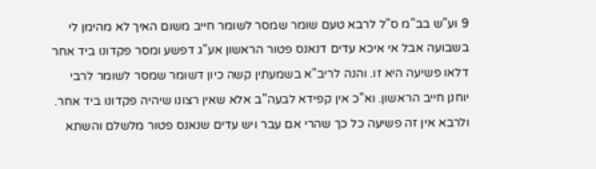9 וע"ש בב"מ ס"ל לרבא טעם שומר שמסר לשומר חייב משום האיך לא מהימן לי בשבועה אבל אי איכא עדים דנאנס פטור הראשון אע"ג דפשע ומסר פקדונו ביד אחר דלאו פשיעה היא זו. והנה לריב"א בשמעתין קשה כיון דשומר שמסר לשומר לרבי יוחנן חייב הראשון. וא"כ אין קפידא לבעה"ב אלא שאין רצונו שיהיה פקדונו ביד אחר. ולרבא אין זה פשיעה כל כך שהרי אם עבר ויש עדים שנאנס פטור מלשלם והשתא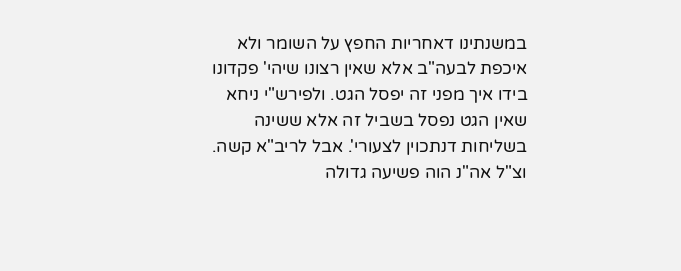במשנתינו דאחריות החפץ על השומר ולא איכפת לבעה"ב אלא שאין רצונו שיהי' פקדונו בידו איך מפני זה יפסל הגט. ולפירש"י ניחא שאין הגט נפסל בשביל זה אלא ששינה בשליחות דנתכוין לצעורי'. אבל לריב"א קשה. וצ"ל אה"נ הוה פשיעה גדולה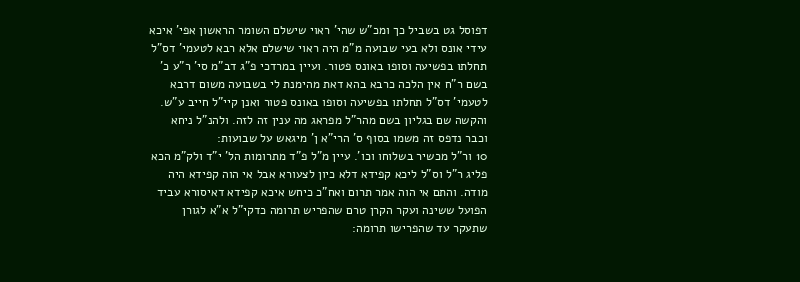דפוסל גט בשביל כך ומכ"ש שהי' ראוי שישלם השומר הראשון אפי' איכא עידי אונס ולא בעי שבועה מ"מ היה ראוי שישלם אלא רבא לטעמי' דס"ל תחלתו בפשיעה וסופו באונס פטור. ועיין במרדכי פ"ג דב"מ סי' ר"ע כ' בשם ר"ח אין הלכה כרבא בהא דאת מהימנת לי בשבועה משום דרבא לטעמי' דס"ל תחלתו בפשיעה וסופו באונס פטור ואנן קיי"ל חייב ע"ש. והקשה שם בגליון בשם מהר"ל מפראג מה ענין זה לזה. ולהנ"ל ניחא וכבר נדפס זה משמו בסוף ס' הרי"א ן' מיגאש על שבועות:
10 ור"ל מכשיר בשלוחו וכו'. עיין מ"ל פ"ד מתרומות הל' י"ד ולק"מ הכא פליג ר"ל וס"ל ליכא קפידא דלא כיון לצעורא אבל אי הוה קפידא היה מודה. והתם אי הוה אמר תרום ואח"כ כיחש איכא קפידא דאיסורא עביד הפועל ששינה ועקר הקרן טרם שהפריש תרומה כדקי"ל א"א לגורן שתעקר עד שהפרישו תרומה: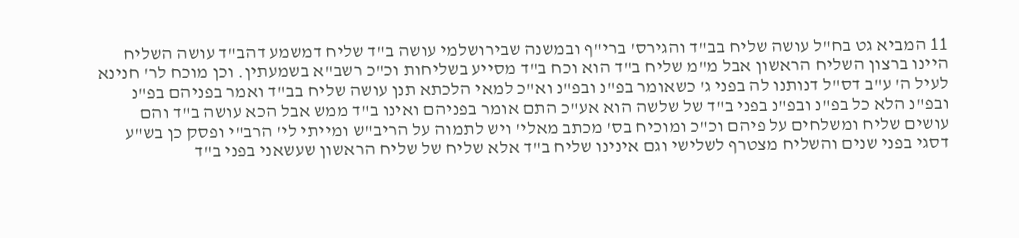11 המביא גט בח"ל עושה שליח בב"ד והגירס' ברי"ף ובמשנה שבירושלמי עושה ב"ד שליח דמשמע דהב"ד עושה השליח היינו ברצון השליח הראשון אבל מ"מ שליח ב"ד הוא וכח ב"ד מסייע בשליחות וכ"כ רשב"א בשמעתין. וכן מוכח לר' חנינא לעיל ה' ע"ב דס"ל דנותנו לה בפני ג' כשאומר בפ"נ ובפ"נ וא"כ למאי הלכתא תנן עושה שליח בב"ד ואמר בפניהם בפ"נ ובפ"נ הלא כל בפ"נ ובפ"נ בפני ב"ד של שלשה הוא אע"כ התם אומר בפניהם ואינו ב"ד ממש אבל הכא עושה ב"ד והם עושים שליח ומשלחים על פיהם וכ"כ ומוכיח בס' מכתב מאלי' ויש לתמוה על הריב"ש ומייתי לי' הרב"י ופסק כן בש"ע דסגי בפני שנים והשליח מצטרף לשלישי וגם אינינו שליח ב"ד אלא שליח של שליח הראשון שעשאני בפני ב"ד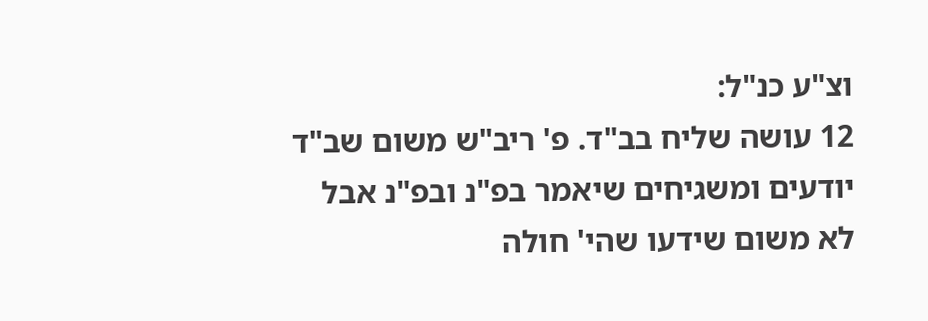וצ"ע כנ"ל:
12 עושה שליח בב"ד. פ' ריב"ש משום שב"ד יודעים ומשגיחים שיאמר בפ"נ ובפ"נ אבל לא משום שידעו שהי' חולה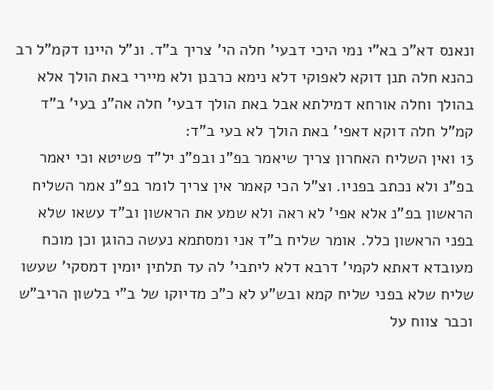ונאנס דא"כ בא"י נמי היכי דבעי' חלה הי' צריך ב"ד. ונ"ל היינו דקמ"ל רב כהנא חלה תנן דוקא לאפוקי דלא נימא כרבנן ולא מיירי באת הולך אלא בהולך וחלה אורחא דמילתא אבל באת הולך דבעי' חלה אה"נ בעי' ב"ד קמ"ל חלה דוקא דאפי' באת הולך לא בעי ב"ד:
13 ואין השליח האחרון צריך שיאמר בפ"נ ובפ"נ יל"ד פשיטא וכי יאמר בפ"נ ולא נכתב בפניו. וצ"ל הכי קאמר אין צריך לומר בפ"נ אמר השליח הראשון בפ"נ אלא אפי' לא ראה ולא שמע את הראשון וב"ד עשאו שלא בפני הראשון כלל. אומר שליח ב"ד אני ומסתמא נעשה כהוגן וכן מוכח מעובדא דאתא לקמי' דרבא דלא ליתבי' לה עד תלתין יומין דמסקי' שעשו שליח שלא בפני שליח קמא ובש"ע לא כ"כ מדיוקו של ב"י בלשון הריב"ש וכבר צווח על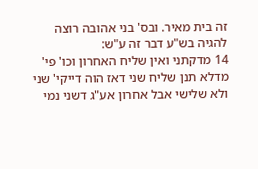זה בית מאיר. ובס' בני אהובה רוצה להגיה בש"ע דבר זה ע"ש:
14 מדקתני ואין שליח האחרון וכו' פי' מדלא תנן שליח שני דאז הוה דייקי' שני ולא שלישי אבל אחרון אע"ג דשני נמי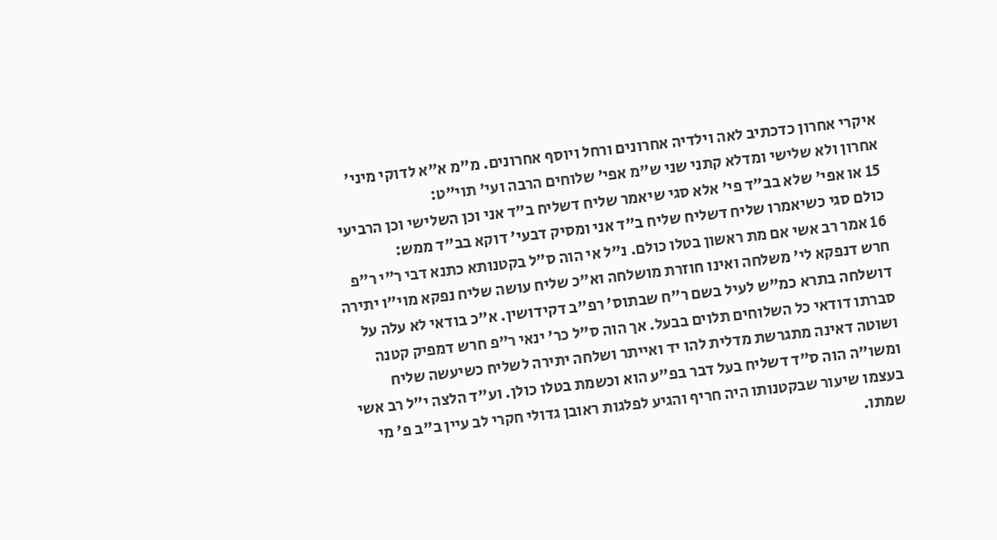איקרי אחרון כדכתיב לאה וילדיה אחרונים ורחל ויוסף אחרונים. מ"מ א"א לדוקי מיני' אחרון ולא שלישי ומדלא קתני שני ש"מ אפי' שלוחים הרבה ועי' תוי"ט:
15 או אפי' שלא בב"ד פי' אלא סגי שיאמר שליח דשליח ב"ד אני וכן השלישי וכן הרביעי כולם סגי כשיאמרו שליח דשליח שליח ב"ד אני ומסיק דבעי' דוקא בב"ד ממש:
16 אמר רב אשי אם מת ראשון בטלו כולם. נ"ל אי הוה ס"ל בקטנותא כתנא דבי ר"י ר"פ חרש דנפקא לי' משלחה ואינו חוזרת מושלחה וא"כ שליח עושה שליח נפקא מוי"ו יתירה דושלחה בתרא כמ"ש לעיל בשם ר"ח שבתוס' רפ"ב דקידושין. א"כ בודאי לא עלה על סברתו דודאי כל השלוחים תלוים בבעל. אך הוה ס"ל כר' ינאי ר"פ חרש דמפיק קטנה ושוטה דאינה מתגרשת מדלית להו יד ואייתר ושלחה יתירה לשליח כשיעשה שליח ומשו"ה הוה ס"ד דשליח בעל דבר בפ"ע הוא וכשמת בטלו כולן. וע"ד הלצה י"ל רב אשי בעצמו שיעור שבקטנותו היה חריף והגיע לפלגות ראובן גדולי חקרי לב עיין ב"ב פ' מי שמתו.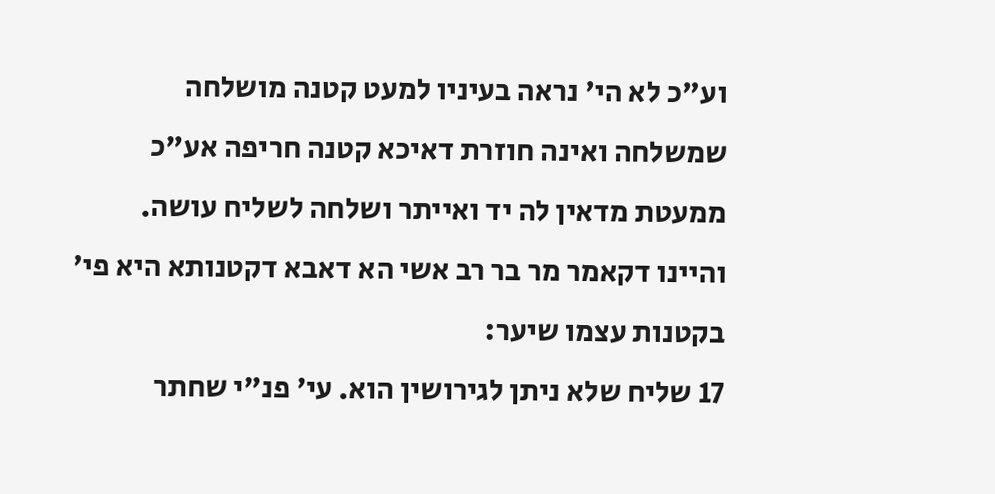וע"כ לא הי' נראה בעיניו למעט קטנה מושלחה שמשלחה ואינה חוזרת דאיכא קטנה חריפה אע"כ ממעטת מדאין לה יד ואייתר ושלחה לשליח עושה. והיינו דקאמר מר בר רב אשי הא דאבא דקטנותא היא פי' בקטנות עצמו שיער:
17 שליח שלא ניתן לגירושין הוא. עי' פנ"י שחתר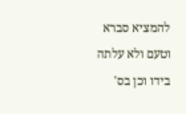להמציא סברא וטעם ולא עלתה בידו וכן בס'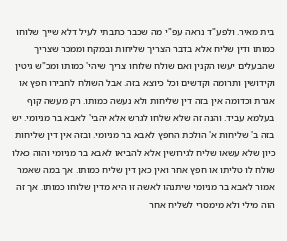בית מאיר. ולפע"ד נראה עפ"י מה שכבר כתבתי לעיל דלא שייך שלוחו כמותו ודין שליח אלא בדבר הצריך שליחות ובמקח וממכר שצריך שהבעלים יעשו הקנין ואם שולח שלוחו צריך שיהי' כמותו ומכ"ש גיטין וקידושין ותרומה וקדשים וכל כיוצא בזה. אבל השולח לחבירו חפץ או אגרת וכדומה אין בזה דין שליחות ולא נעשה כמותו. רק מעשה קוף בעלמא עביד. והנה זה שלא שלחו לגרש אלא יהבי' לאבא בר מניומי. יש בזה ב' שליחות א' הולכת החפץ לאבא בר מניומי. ובזה אין דין שליחות כיון שלא עשאו שליח לגירושין אלא להביאו לאבא בר מניומי והוה כאלו שולח לו טליתו או חפץ אחר ואין כאן דין שליח כמותו. אך במה שאמר אמור לאבא בר מניומי שיתנהו לאשה זו היא מדין שלוחו כמותו. אך זה הוה מילי ולא מימסרי לשליח אחר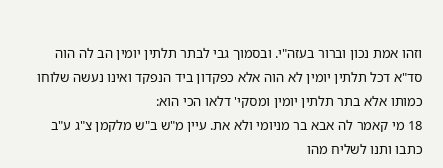וזהו אמת נכון וברור בעזה"י. ובסמוך גבי לבתר תלתין יומין הב לה הוה סד"א דכל תלתין יומין לא הוה אלא כפקדון ביד הנפקד ואינו נעשה שלוחו כמותו אלא בתר תלתין יומין ומסקי' דלאו הכי הוא:
18 מי קאמר לה אבא בר מניומי ולא את. עיין מ"ש ב"ש מלקמן צ"ג ע"ב כתבו ותנו לשליח מהו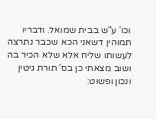וכו' ע"ש בבית שמואל. ודבריו תמוהין דשאני הכא שכבר נתרצה לעשותו שליח אלא שלא הכיר בה ושוב מצאתי כן בס' תורת גיטין ונכון ופשוט: